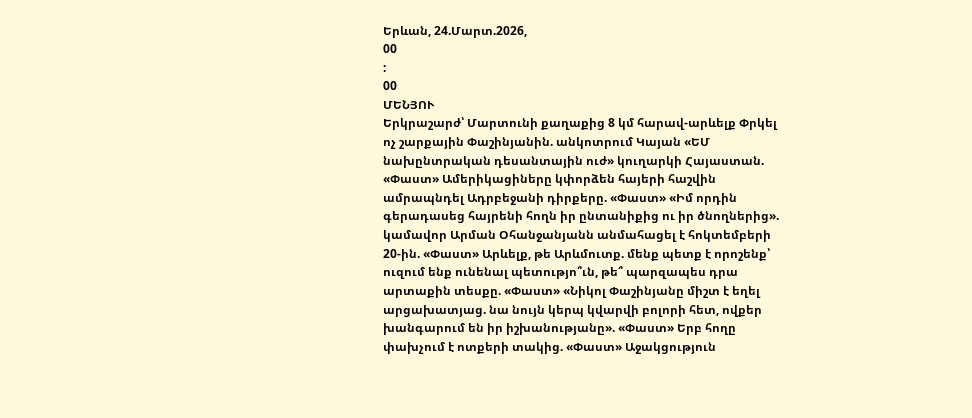Երևան, 24.Մարտ.2026,
00
:
00
ՄԵՆՅՈՒ
Երկրաշարժ՝ Մարտունի քաղաքից 8 կմ հարավ-արևելք Փրկել ոչ շարքային Փաշինյանին. անկոտրում Կայան «ԵՄ նախընտրական դեսանտային ուժ» կուղարկի Հայաստան. «Փաստ» Ամերիկացիները կփորձեն հայերի հաշվին ամրապնդել Ադրբեջանի դիրքերը. «Փաստ» «Իմ որդին գերադասեց հայրենի հողն իր ընտանիքից ու իր ծնողներից». կամավոր Արման Օհանջանյանն անմահացել է հոկտեմբերի 20-ին. «Փաստ» Արևելք, թե Արևմուտք. մենք պետք է որոշենք՝ ուզում ենք ունենալ պետությո՞ւն, թե՞ պարզապես դրա արտաքին տեսքը. «Փաստ» «Նիկոլ Փաշինյանը միշտ է եղել արցախատյաց. նա նույն կերպ կվարվի բոլորի հետ, ովքեր խանգարում են իր իշխանությանը». «Փաստ» Երբ հողը փախչում է ոտքերի տակից. «Փաստ» Աջակցություն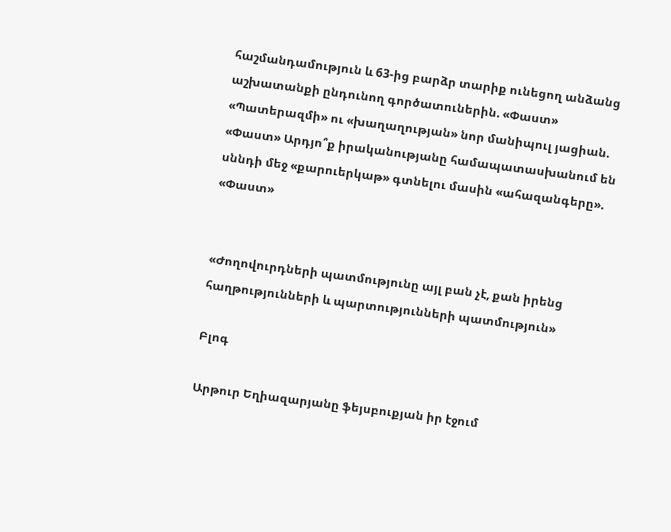հաշմանդամություն և 63-ից բարձր տարիք ունեցող անձանց աշխատանքի ընդունող գործատուներին. «Փաստ» «Պատերազմի» ու «խաղաղության» նոր մանիպուլ յացիան. «Փաստ» Արդյո՞ք իրականությանը համապատասխանում են սննդի մեջ «քարուերկաթ» գտնելու մասին «ահազանգերը». «Փաստ»


«Ժողովուրդների պատմությունը այլ բան չէ, քան իրենց հաղթությունների և պարտությունների պատմություն»

Բլոգ

Արթուր Եղիազարյանը ֆեյսբուքյան իր էջում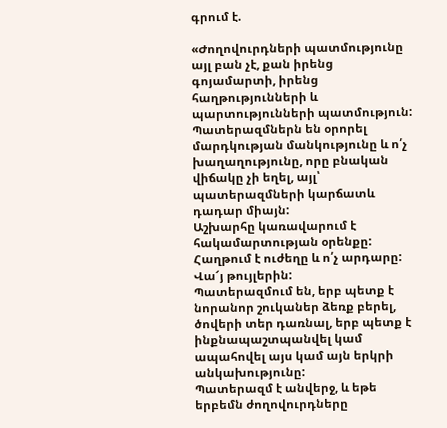գրում է.

«Ժողովուրդների պատմությունը այլ բան չէ, քան իրենց գոյամարտի, իրենց հաղթությունների և պարտությունների պատմություն:
Պատերազմներն են օրորել մարդկության մանկությունը և ո՛չ խաղաղությունը, որը բնական վիճակը չի եղել, այլ՝ պատերազմների կարճատև դադար միայն:
Աշխարհը կառավարում է հակամարտության օրենքը:
Հաղթում է ուժեղը և ո՛չ արդարը:
Վա՜յ թույլերին:
Պատերազմում են, երբ պետք է նորանոր շուկաներ ձեռք բերել, ծովերի տեր դառնալ, երբ պետք է ինքնապաշտպանվել կամ ապահովել այս կամ այն երկրի անկախությունը:
Պատերազմ է անվերջ, և եթե երբեմն ժողովուրդները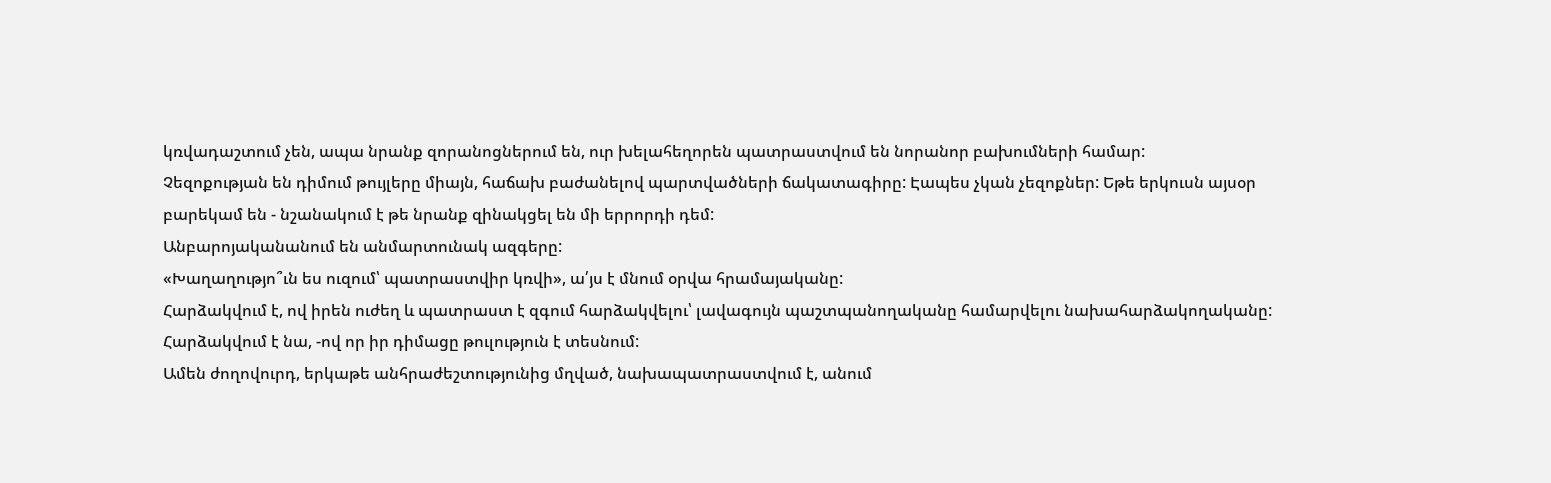կռվադաշտում չեն, ապա նրանք զորանոցներում են, ուր խելահեղորեն պատրաստվում են նորանոր բախումների համար:
Չեզոքության են դիմում թույլերը միայն, հաճախ բաժանելով պարտվածների ճակատագիրը: Էապես չկան չեզոքներ: Եթե երկուսն այսօր բարեկամ են - նշանակում է թե նրանք զինակցել են մի երրորդի դեմ:
Անբարոյականանում են անմարտունակ ազգերը:
«Խաղաղությո՞ւն ես ուզում՝ պատրաստվիր կռվի», ա՛յս է մնում օրվա հրամայականը:
Հարձակվում է, ով իրեն ուժեղ և պատրաստ է զգում հարձակվելու՝ լավագույն պաշտպանողականը համարվելու նախահարձակողականը:
Հարձակվում է նա, -ով որ իր դիմացը թուլություն է տեսնում:
Ամեն ժողովուրդ, երկաթե անհրաժեշտությունից մղված, նախապատրաստվում է, անում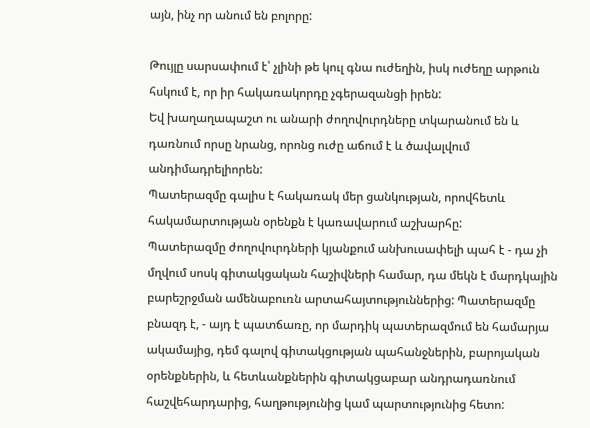այն, ինչ որ անում են բոլորը:

Թույլը սարսափում է՝ չլինի թե կուլ գնա ուժեղին, իսկ ուժեղը արթուն հսկում է, որ իր հակառակորդը չգերազանցի իրեն:
Եվ խաղաղապաշտ ու անարի ժողովուրդները տկարանում են և դառնում որսը նրանց, որոնց ուժը աճում է և ծավալվում անդիմադրելիորեն:
Պատերազմը գալիս է հակառակ մեր ցանկության, որովհետև հակամարտության օրենքն է կառավարում աշխարհը:
Պատերազմը ժողովուրդների կյանքում անխուսափելի պահ է - դա չի մղվում սոսկ գիտակցական հաշիվների համար, դա մեկն է մարդկային բարեշրջման ամենաբուռն արտահայտություններից: Պատերազմը բնազդ է, - այդ է պատճառը, որ մարդիկ պատերազմում են համարյա ակամայից, դեմ գալով գիտակցության պահանջներին, բարոյական օրենքներին, և հետևանքներին գիտակցաբար անդրադառնում հաշվեհարդարից, հաղթությունից կամ պարտությունից հետո: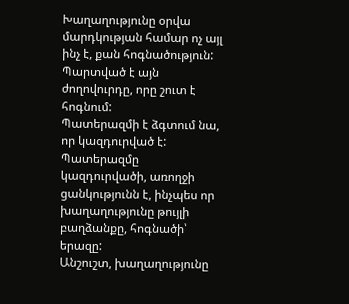Խաղաղությունը օրվա մարդկության համար ոչ այլ ինչ է, քան հոգնածություն:
Պարտված է այն ժողովուրդը, որը շուտ է հոգնում:
Պատերազմի է ձգտում նա, որ կազդուրված է:
Պատերազմը կազդուրվածի, առողջի ցանկությունն է, ինչպես որ խաղաղությունը թույլի բաղձանքը, հոգնածի՝ երազը:
Անշուշտ, խաղաղությունը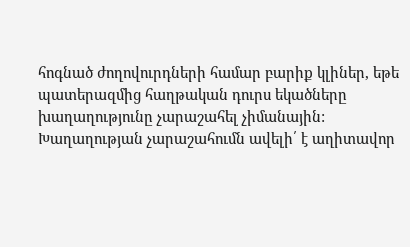հոգնած ժողովուրդների համար բարիք կլիներ, եթե պատերազմից հաղթական դուրս եկածները խաղաղությունը չարաշահել չիմանային:
Խաղաղության չարաշահումն ավելի՛ է աղիտավոր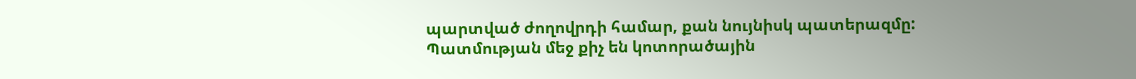պարտված ժողովրդի համար, քան նույնիսկ պատերազմը:
Պատմության մեջ քիչ են կոտորածային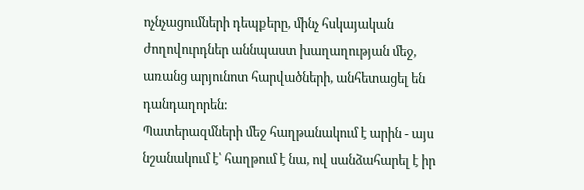ոչնչացումների դեպքերը, մինչ հսկայական ժողովուրդներ աննպաստ խաղաղության մեջ, առանց արյունոտ հարվածների, անհետացել են դանդաղորեն:
Պատերազմների մեջ հաղթանակում է արին - այս նշանակում է՝ հաղթում է նա, ով սանձահարել է իր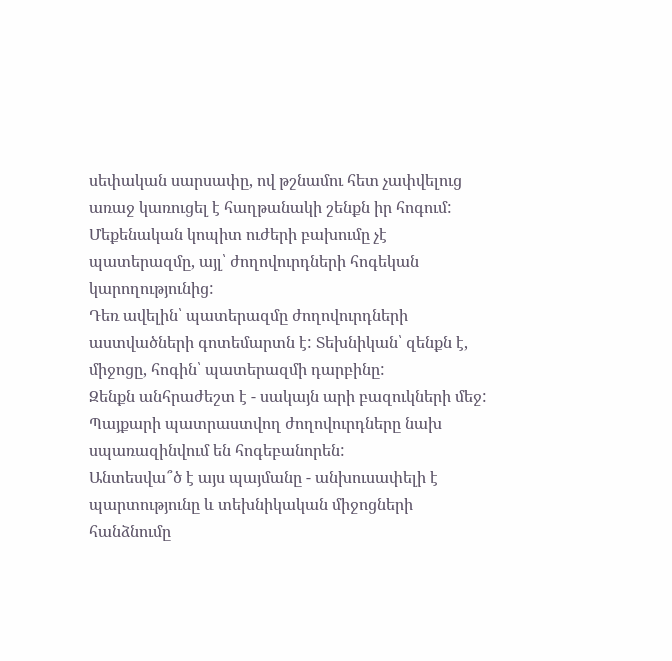սեփական սարսափը, ով թշնամու հետ չափվելուց առաջ կառուցել է հաղթանակի շենքն իր հոգում:
Մեքենական կոպիտ ուժերի բախումը չէ պատերազմը, այլ՝ ժողովուրդների հոգեկան կարողությունից:
Դեռ ավելին՝ պատերազմը ժողովուրդների աստվածների գոտեմարտն է: Տեխնիկան՝ զենքն է, միջոցը, հոգին՝ պատերազմի դարբինը:
Զենքն անհրաժեշտ է - սակայն արի բազուկների մեջ:
Պայքարի պատրաստվող ժողովուրդները նախ սպառազինվում են հոգեբանորեն:
Անտեսվա՞ծ է այս պայմանը - անխուսափելի է պարտությունը և տեխնիկական միջոցների հանձնումը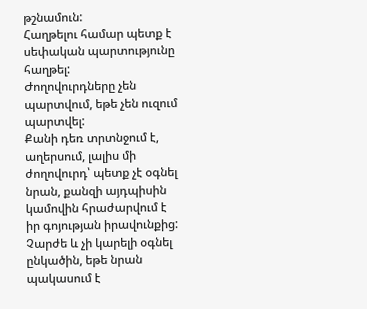թշնամուն:
Հաղթելու համար պետք է սեփական պարտությունը հաղթել:
Ժողովուրդները չեն պարտվում, եթե չեն ուզում պարտվել:
Քանի դեռ տրտնջում է, աղերսում, լալիս մի ժողովուրդ՝ պետք չէ օգնել նրան, քանզի այդպիսին կամովին հրաժարվում է իր գոյության իրավունքից:
Չարժե և չի կարելի օգնել ընկածին, եթե նրան պակասում է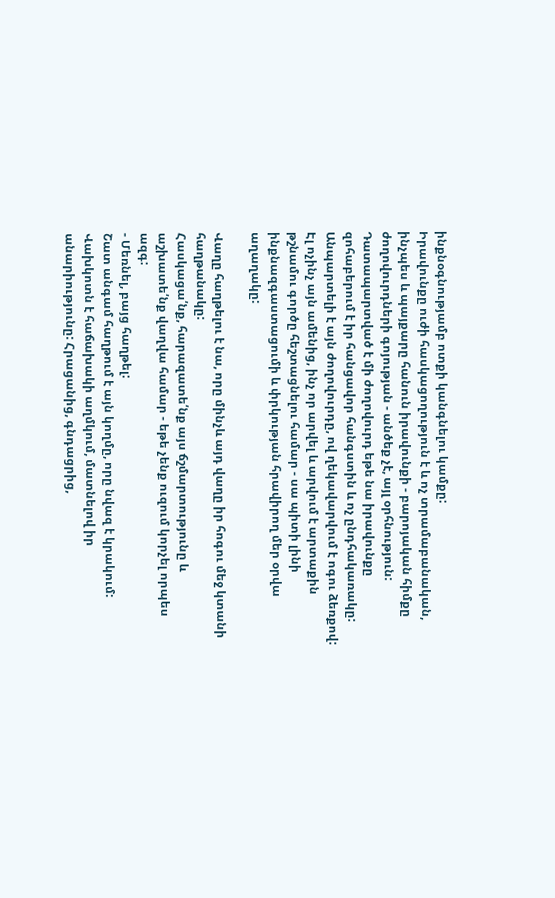ինքնօգնությամբ ոտքի կանգնելու կամքը:
Իրավունքը ուժի հասկացողություն է և ոչ տրամաբանական, ինչպես և պայքարը հանուն իրավունքի - բարոյական հիմքը ժողովուրդների գոյության - անծեք չէ, այլ օրհնություն:
Դատապարտված է մի ժողովուրդ եթե նա իրավունքը զոհաբերում է իր հանցավոր հանգստին և ոչ ընդհակառակը:
Անպարտելի է այն ժողովուրդը, ով ղեկավարվում է ոգու ձեռքով:
Էլ ոչինչ այն ամենից, ինչ որ արվել և արվում է արտաքին թշնամու գործը հեշտացնելու համար - սա պիտի լինի ինքնազգաստացումի և փրկության հրավիրող մեր օրվա աղաղակը:

Վաղը հաղթելու է նա, որը մինչև այդ վաղը իր հոգու մեջ կտանի հաղթանակը:
Հասկացա՛նք, հարազատե՛նք այս ճշմարտությունը և աշխատե՛նք վաղվա համար - եթե չենք ուզում կորչել որպես ազգ:
- Մեռնել, բայց հաղթել:
Շատ անգամ հաղթում է այն կողմը, որը նվազ է կրակում: Վախկոտն է հաճախակի աղմկում, մատնելով իր անարիությունը: Հրացանից, գնդացրից,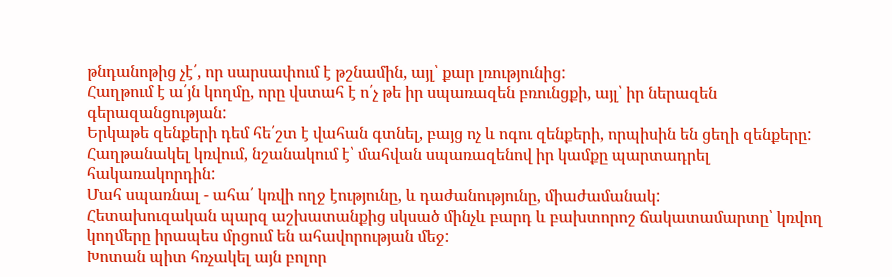թնդանոթից չէ՛, որ սարսափում է թշնամին, այլ՝ քար լռությունից:
Հաղթում է ա՛յն կողմը, որը վստահ է ո՛չ թե իր սպառազեն բռունցքի, այլ՝ իր ներազեն գերազանցության:
Երկաթե զենքերի դեմ հե՛շտ է վահան գտնել, բայց ոչ և ոգու զենքերի, որպիսին են ցեղի զենքերը:
Հաղթանակել կռվում, նշանակում է՝ մահվան սպառազենով իր կամքը պարտադրել հակառակորդին:
Մահ սպառնալ - ահա՛ կռվի ողջ էությունը, և դաժանությունը, միաժամանակ:
Հետախուզական պարզ աշխատանքից սկսած մինչև բարդ և բախտորոշ ճակատամարտը՝ կռվող կողմերը իրապես մրցում են ահավորության մեջ:
Խոտան պիտ հռչակել այն բոլոր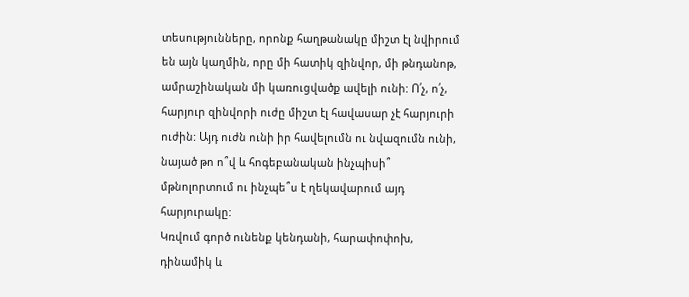տեսությունները, որոնք հաղթանակը միշտ էլ նվիրում են այն կաղմին, որը մի հատիկ զինվոր, մի թնդանոթ, ամրաշինական մի կառուցվածք ավելի ունի: Ո՛չ, ո՛չ, հարյուր զինվորի ուժը միշտ էլ հավասար չէ հարյուրի ուժին: Այդ ուժն ունի իր հավելումն ու նվազումն ունի, նայած թո ո՞վ և հոգեբանական ինչպիսի՞ մթնոլորտում ու ինչպե՞ս է ղեկավարում այդ հարյուրակը:
Կռվում գործ ունենք կենդանի, հարափոփոխ, դինամիկ և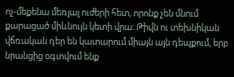ոչ-մեքենա մեռյալ ուժերի հետ, որոնք չեն մնում քարացած միևնույն կետի վրա: Թիվն ու տեխնիկան վճռական դեր են կատարում միայն այն դեպքում, երբ նրանցից օգտվում ենք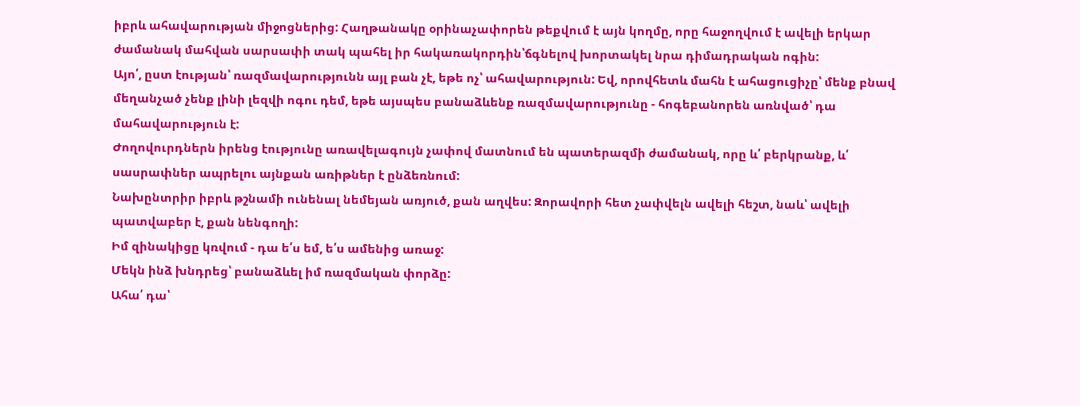իբրև ահավարության միջոցներից: Հաղթանակը օրինաչափորեն թեքվում է այն կողմը, որը հաջողվում է ավելի երկար ժամանակ մահվան սարսափի տակ պահել իր հակառակորդին՝ճգնելով խորտակել նրա դիմադրական ոգին:
Այո՛, ըստ էության՝ ռազմավարությունն այլ բան չէ, եթե ոչ՝ ահավարություն: Եվ, որովհետև մահն է ահացուցիչը՝ մենք բնավ մեղանչած չենք լինի լեզվի ոգու դեմ, եթե այսպես բանաձևենք ռազմավարությունը - հոգեբանորեն առնված՝ դա մահավարություն է:
Ժողովուրդներն իրենց էությունը առավելագույն չափով մատնում են պատերազմի ժամանակ, որը և՛ բերկրանք, և՛ սասրափներ ապրելու այնքան առիթներ է ընձեռնում:
Նախընտրիր իբրև թշնամի ունենալ նեմեյան առյուծ, քան աղվես: Զորավորի հետ չափվելն ավելի հեշտ, նաև՝ ավելի պատվաբեր է, քան նենգողի:
Իմ զինակիցը կռվում - դա ե՛ս եմ, ե՛ս ամենից առաջ:
Մեկն ինձ խնդրեց՝ բանաձևել իմ ռազմական փորձը:
Ահա՛ դա՝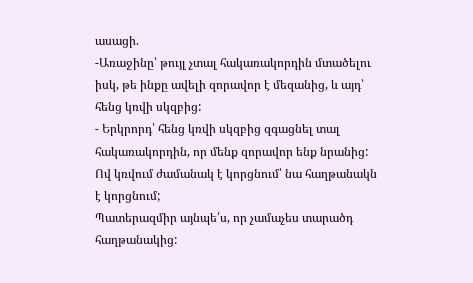ասացի.
-Առաջինը՝ թույլ չտալ հակառակորդին մտածելու իսկ, թե ինքը ավելի զորավոր է մեզանից, և այդ՝ հենց կռվի սկզբից:
- Երկրորդ՝ հենց կռվի սկզբից զգացնել տալ հակառակորդին, որ մենք զորավոր ենք նրանից:
Ով կռվում ժամանակ է կորցնում՝ նա հաղթանակն է կորցնում;
Պատերազմիր այնպե՛ս, որ չամաչես տարածդ հաղթանակից: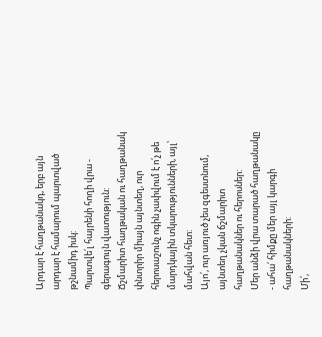Արդար է հաղթանակդ, երբ այն արդար է համարում պարտված թշնամիդ իսկ:
Պարտվե՛լ հայրենի հողի վրա - գերագույն վատություն:
Ճշմարիտ հաղթական ու հաղթանակ փնտրիր միայն այնտեղ, ուր հերոսաշունչ ոգին չափվում է ո՛չ թե մարդկային տկարությունների, այլ՝ մահվան հետ:
Այո՛, ուր առյուծ չես զգեստնում, այնտեղ չկան ճշմարիտ հաղթանակներ ու հերոսներ:
Մեր անձի վրա տարած հաղթանակը - ահա՛ հիմքը մեր այլ կարգի հաղթանակների:
Մի՛,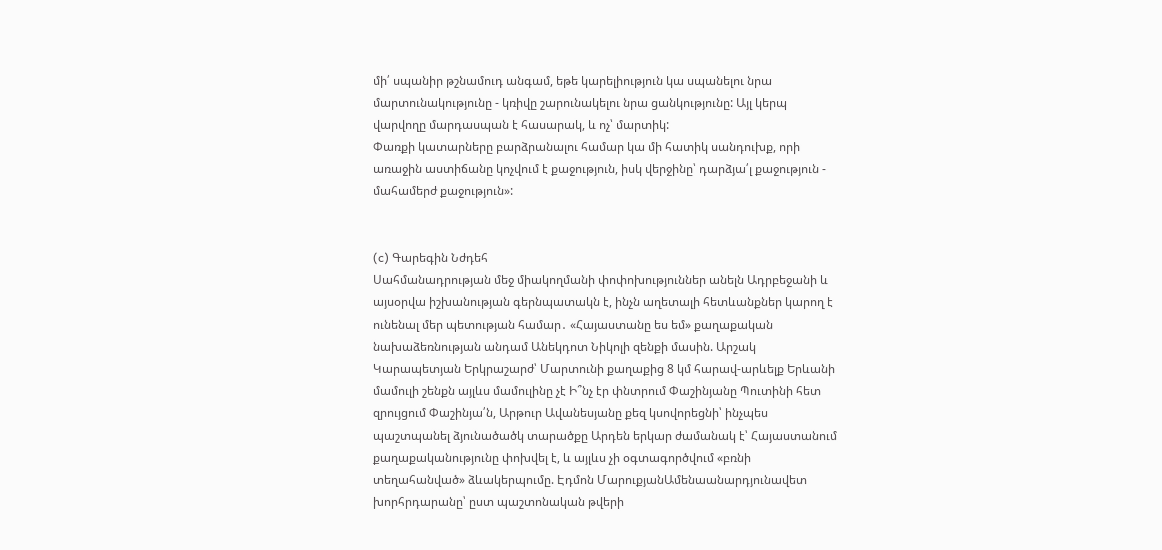մի՛ սպանիր թշնամուդ անգամ, եթե կարելիություն կա սպանելու նրա մարտունակությունը - կռիվը շարունակելու նրա ցանկությունը: Այլ կերպ վարվողը մարդասպան է հասարակ, և ոչ՝ մարտիկ:
Փառքի կատարները բարձրանալու համար կա մի հատիկ սանդուխք, որի առաջին աստիճանը կոչվում է քաջություն, իսկ վերջինը՝ դարձյա՛լ քաջություն - մահամերժ քաջություն»:


(c) Գարեգին Նժդեհ
Սահմանադրության մեջ միակողմանի փոփոխություններ անելն Ադրբեջանի և այսօրվա իշխանության գերնպատակն է, ինչն աղետալի հետևանքներ կարող է ունենալ մեր պետության համար․ «Հայաստանը ես եմ» քաղաքական նախաձեռնության անդամ Անեկդոտ Նիկոլի զենքի մասին. Արշակ Կարապետյան Երկրաշարժ՝ Մարտունի քաղաքից 8 կմ հարավ-արևելք Երևանի մամուլի շենքն այլևս մամուլինը չէ Ի՞նչ էր փնտրում Փաշինյանը Պուտինի հետ զրույցում Փաշինյա՛ն, Արթուր Ավանեսյանը քեզ կսովորեցնի՝ ինչպես պաշտպանել ձյունածածկ տարածքը Արդեն երկար ժամանակ է՝ Հայաստանում քաղաքականությունը փոխվել է, և այլևս չի օգտագործվում «բռնի տեղահանված» ձևակերպումը. Էդմոն ՄարուքյանԱմենաանարդյունավետ խորհրդարանը՝ ըստ պաշտոնական թվերի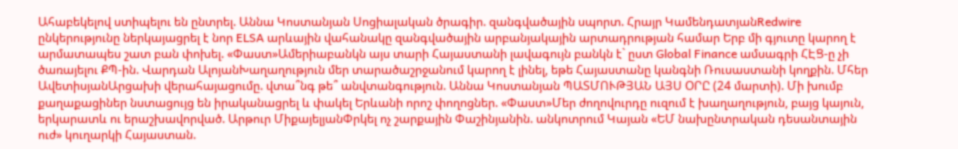Ահաբեկելով ստիպելու են ընտրել. Աննա Կոստանյան Սոցիալական ծրագիր. զանգվածային սպորտ. Հրայր ԿամենդատյանRedwire ընկերությունը ներկայացրել է նոր ELSA արևային վահանակը զանգվածային արբանյակային արտադրության համար Երբ մի գյուտը կարող է արմատապես շատ բան փոխել. «Փաստ»Ամերիաբանկն այս տարի Հայաստանի լավագույն բանկն է` ըստ Global Finance ամսագրի ՀԷՑ-ը չի ծառայելու ՔՊ-ին. Վարդան ԱլոյանԽաղաղություն մեր տարածաշրջանում կարող է լինել, եթե Հայաստանը կանգնի Ռուսաստանի կողքին. Մհեր ԱվետիսյանԱրցախի վերահայացումը. վտա՞նգ թե՞ անվտանգություն. Աննա Կոստանյան ՊԱՏՄՈՒԹՅԱՆ ԱՅՍ ՕՐԸ (24 մարտի). Մի խումբ քաղաքացիներ նստացույց են իրականացրել և փակել Երևանի որոշ փողոցներ. «Փաստ»Մեր ժողովուրդը ուզում է խաղաղություն, բայց կայուն, երկարատև ու երաշխավորված. Արթուր ՄիքայելյանՓրկել ոչ շարքային Փաշինյանին. անկոտրում Կայան «ԵՄ նախընտրական դեսանտային ուժ» կուղարկի Հայաստան.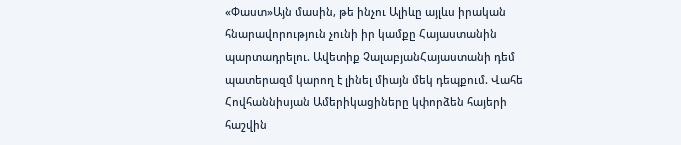«Փաստ»Այն մասին, թե ինչու Ալիևը այլևս իրական հնարավորություն չունի իր կամքը Հայաստանին պարտադրելու. Ավետիք ՉալաբյանՀայաստանի դեմ պատերազմ կարող է լինել միայն մեկ դեպքում. Վահե Հովհաննիսյան Ամերիկացիները կփորձեն հայերի հաշվին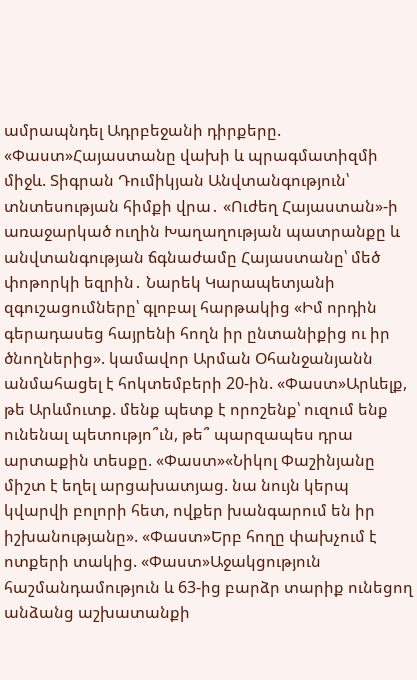ամրապնդել Ադրբեջանի դիրքերը. «Փաստ»Հայաստանը վախի և պրագմատիզմի միջև. Տիգրան Դումիկյան Անվտանգություն՝ տնտեսության հիմքի վրա․ «Ուժեղ Հայաստան»-ի առաջարկած ուղին Խաղաղության պատրանքը և անվտանգության ճգնաժամը Հայաստանը՝ մեծ փոթորկի եզրին․ Նարեկ Կարապետյանի զգուշացումները՝ գլոբալ հարթակից «Իմ որդին գերադասեց հայրենի հողն իր ընտանիքից ու իր ծնողներից». կամավոր Արման Օհանջանյանն անմահացել է հոկտեմբերի 20-ին. «Փաստ»Արևելք, թե Արևմուտք. մենք պետք է որոշենք՝ ուզում ենք ունենալ պետությո՞ւն, թե՞ պարզապես դրա արտաքին տեսքը. «Փաստ»«Նիկոլ Փաշինյանը միշտ է եղել արցախատյաց. նա նույն կերպ կվարվի բոլորի հետ, ովքեր խանգարում են իր իշխանությանը». «Փաստ»Երբ հողը փախչում է ոտքերի տակից. «Փաստ»Աջակցություն հաշմանդամություն և 63-ից բարձր տարիք ունեցող անձանց աշխատանքի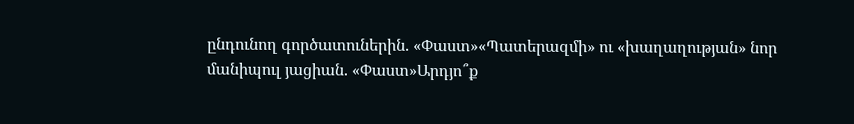ընդունող գործատուներին. «Փաստ»«Պատերազմի» ու «խաղաղության» նոր մանիպուլ յացիան. «Փաստ»Արդյո՞ք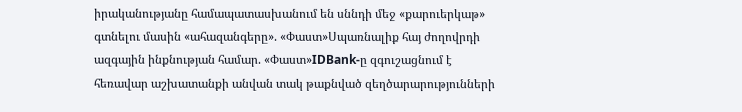իրականությանը համապատասխանում են սննդի մեջ «քարուերկաթ» գտնելու մասին «ահազանգերը». «Փաստ»Սպառնալիք հայ ժողովրդի ազգային ինքնության համար. «Փաստ»IDBank-ը զգուշացնում է հեռավար աշխատանքի անվան տակ թաքնված զեղծարարությունների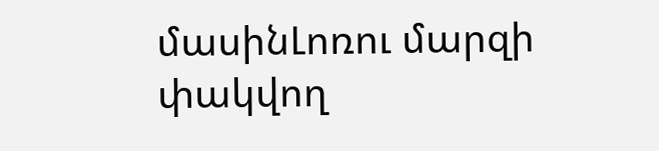մասինԼոռու մարզի փակվող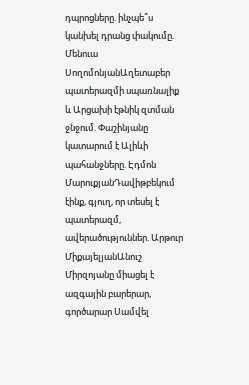դպրոցները. ինչպե՞ս կանխել դրանց փակումը. Մենուա ՍողոմոնյանԱղետաբեր պատերազմի սպառնալիք և Արցախի էթնիկ զտման ջնջում. Փաշինյանը կատարում է Ալիևի պահանջները. Էդմոն ՄարուքյանԴավիթբեկում էինք, գյուղ, որ տեսել է պատերազմ, ավերածություններ. Արթուր ՄիքայելյանԱնուշ Միրզոյանը միացել է ազգային բարերար, գործարար Սամվել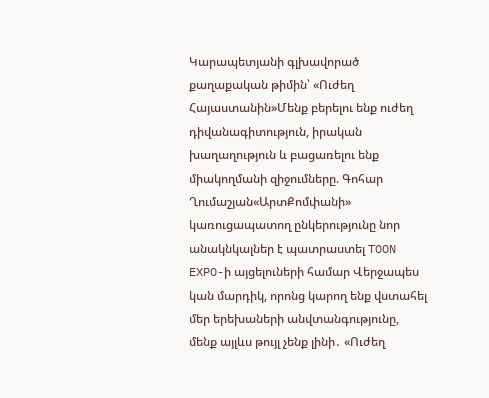Կարապետյանի գլխավորած քաղաքական թիմին՝ «Ուժեղ Հայաստանին»Մենք բերելու ենք ուժեղ դիվանագիտություն, իրական խաղաղություն և բացառելու ենք միակողմանի զիջումները. Գոհար Ղումաշյան«ԱրտՔոմփանի» կառուցապատող ընկերությունը նոր անակնկալներ է պատրաստել TOON EXPO-ի այցելուների համար Վերջապես կան մարդիկ, որոնց կարող ենք վստահել մեր երեխաների անվտանգությունը, մենք այլևս թույլ չենք լինի․ «Ուժեղ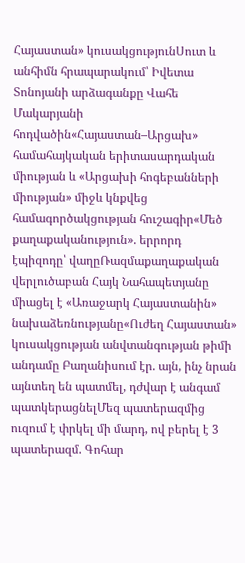Հայաստան» կուսակցությունՍուտ և անհիմն հրապարակում՝ Իվետա Տոնոյանի արձագանքը Վահե Մակարյանի հոդվածին«Հայաստան–Արցախ» համահայկական երիտասարդական միության և «Արցախի հոգեբանների միության» միջև կնքվեց համագործակցության հուշագիր«Մեծ քաղաքականություն». երրորդ էպիզոդը՝ վաղըՌազմաքաղաքական վերլուծաբան Հայկ Նահապետյանը միացել է «Առաջարկ Հայաստանին» նախաձեռնությանը«Ուժեղ Հայաստան» կուսակցության անվտանգության թիմի անդամը Բաղանիսում էր. այն, ինչ նրան այնտեղ են պատմել, դժվար է անգամ պատկերացնելՄեզ պատերազմից ուզում է փրկել մի մարդ, ով բերել է 3 պատերազմ. Գոհար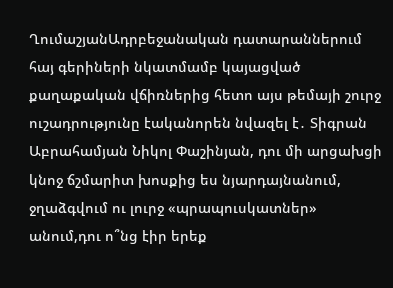ՂումաշյանԱդրբեջանական դատարաններում հայ գերիների նկատմամբ կայացված քաղաքական վճիռներից հետո այս թեմայի շուրջ ուշադրությունը էականորեն նվազել է․ Տիգրան Աբրահամյան Նիկոլ Փաշինյան, դու մի արցախցի կնոջ ճշմարիտ խոսքից ես նյարդայնանում, ջղաձգվում ու լուրջ «պրապուսկատներ» անում,դու ո՞նց էիր երեք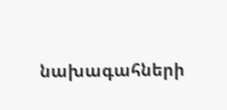նախագահների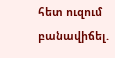հետ ուզում բանավիճել.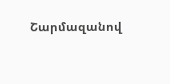Շարմազանով